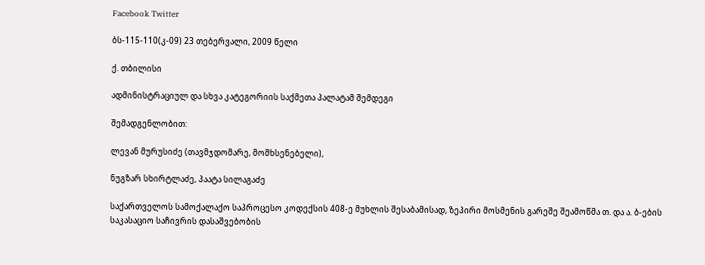Facebook Twitter

ბს-115-110(კ-09) 23 თებერვალი, 2009 წელი

ქ. თბილისი

ადმინისტრაციულ და სხვა კატეგორიის საქმეთა პალატამ შემდეგი

შემადგენლობით:

ლევან მურუსიძე (თავმჯდომარე, მომხსენებელი),

ნუგზარ სხირტლაძე, პაატა სილაგაძე

საქართველოს სამოქალაქო საპროცესო კოდექსის 408-ე მუხლის შესაბამისად, ზეპირი მოსმენის გარეშე შეამოწმა თ. და ა. ბ-ების საკასაციო საჩივრის დასაშვებობის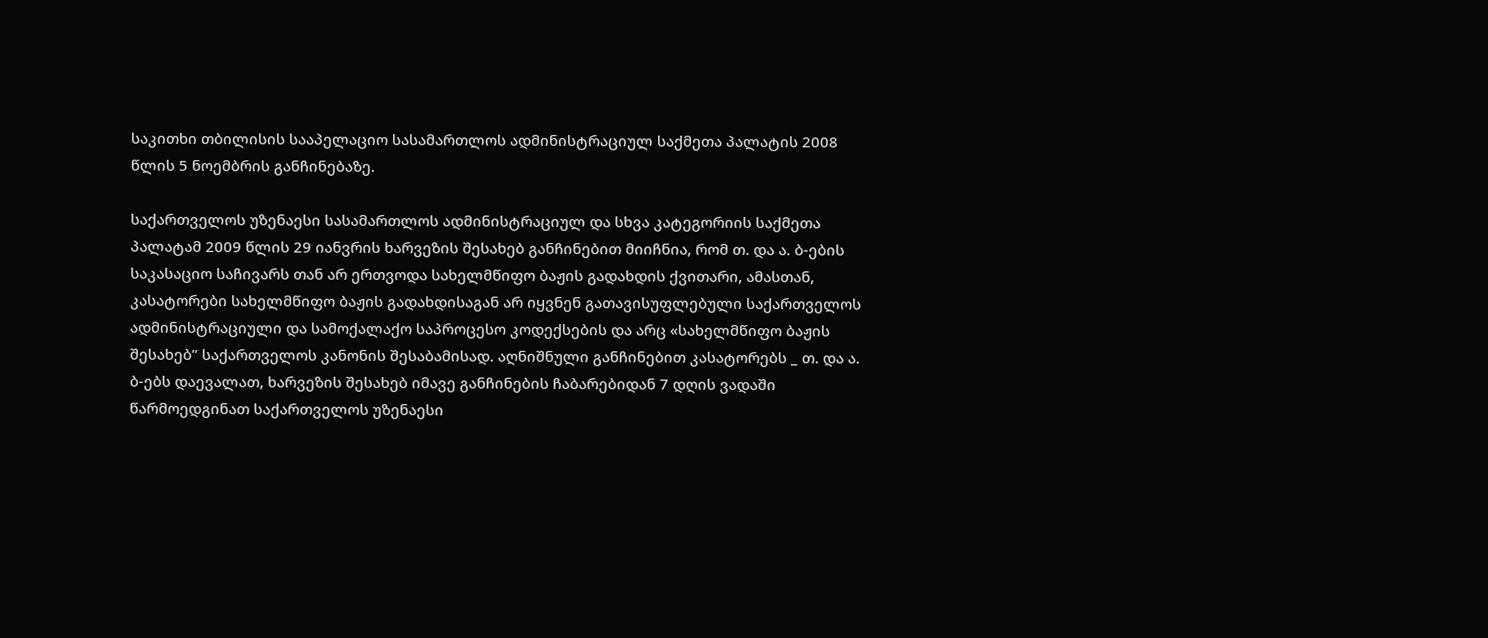საკითხი თბილისის სააპელაციო სასამართლოს ადმინისტრაციულ საქმეთა პალატის 2008 წლის 5 ნოემბრის განჩინებაზე.

საქართველოს უზენაესი სასამართლოს ადმინისტრაციულ და სხვა კატეგორიის საქმეთა პალატამ 2009 წლის 29 იანვრის ხარვეზის შესახებ განჩინებით მიიჩნია, რომ თ. და ა. ბ-ების საკასაციო საჩივარს თან არ ერთვოდა სახელმწიფო ბაჟის გადახდის ქვითარი, ამასთან, კასატორები სახელმწიფო ბაჟის გადახდისაგან არ იყვნენ გათავისუფლებული საქართველოს ადმინისტრაციული და სამოქალაქო საპროცესო კოდექსების და არც «სახელმწიფო ბაჟის შესახებ” საქართველოს კანონის შესაბამისად. აღნიშნული განჩინებით კასატორებს _ თ. და ა. ბ-ებს დაევალათ, ხარვეზის შესახებ იმავე განჩინების ჩაბარებიდან 7 დღის ვადაში წარმოედგინათ საქართველოს უზენაესი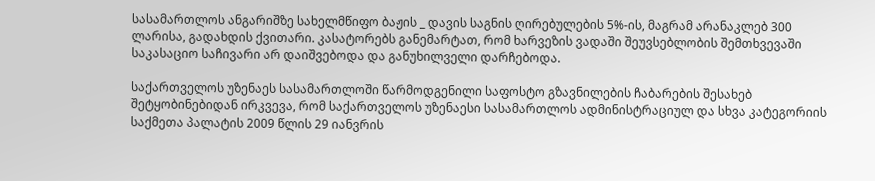სასამართლოს ანგარიშზე სახელმწიფო ბაჟის _ დავის საგნის ღირებულების 5%-ის, მაგრამ არანაკლებ 300 ლარისა, გადახდის ქვითარი. კასატორებს განემარტათ, რომ ხარვეზის ვადაში შეუვსებლობის შემთხვევაში საკასაციო საჩივარი არ დაიშვებოდა და განუხილველი დარჩებოდა.

საქართველოს უზენაეს სასამართლოში წარმოდგენილი საფოსტო გზავნილების ჩაბარების შესახებ შეტყობინებიდან ირკვევა, რომ საქართველოს უზენაესი სასამართლოს ადმინისტრაციულ და სხვა კატეგორიის საქმეთა პალატის 2009 წლის 29 იანვრის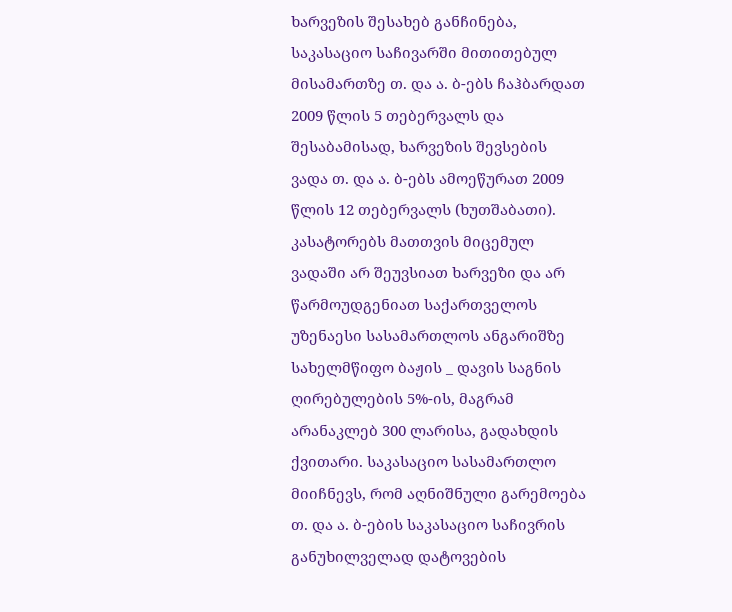ხარვეზის შესახებ განჩინება, საკასაციო საჩივარში მითითებულ მისამართზე თ. და ა. ბ-ებს ჩაჰბარდათ 2009 წლის 5 თებერვალს და შესაბამისად, ხარვეზის შევსების ვადა თ. და ა. ბ-ებს ამოეწურათ 2009 წლის 12 თებერვალს (ხუთშაბათი). კასატორებს მათთვის მიცემულ ვადაში არ შეუვსიათ ხარვეზი და არ წარმოუდგენიათ საქართველოს უზენაესი სასამართლოს ანგარიშზე სახელმწიფო ბაჟის _ დავის საგნის ღირებულების 5%-ის, მაგრამ არანაკლებ 300 ლარისა, გადახდის ქვითარი. საკასაციო სასამართლო მიიჩნევს, რომ აღნიშნული გარემოება თ. და ა. ბ-ების საკასაციო საჩივრის განუხილველად დატოვების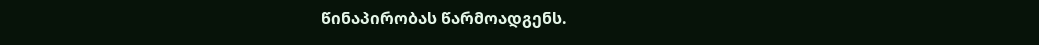წინაპირობას წარმოადგენს.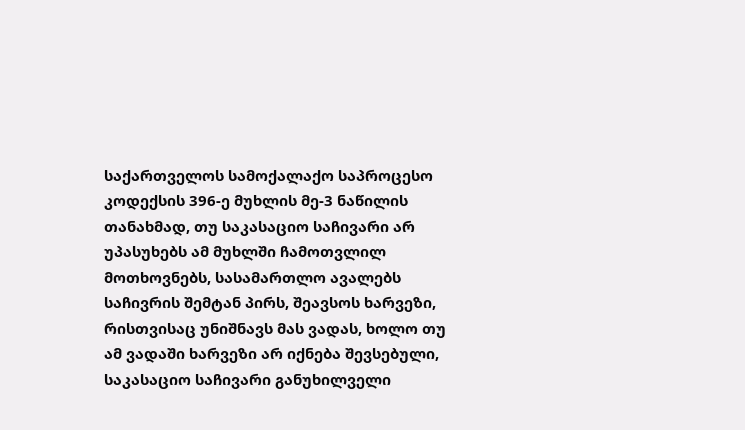საქართველოს სამოქალაქო საპროცესო კოდექსის 396-ე მუხლის მე-3 ნაწილის თანახმად, თუ საკასაციო საჩივარი არ უპასუხებს ამ მუხლში ჩამოთვლილ მოთხოვნებს, სასამართლო ავალებს საჩივრის შემტან პირს, შეავსოს ხარვეზი, რისთვისაც უნიშნავს მას ვადას, ხოლო თუ ამ ვადაში ხარვეზი არ იქნება შევსებული, საკასაციო საჩივარი განუხილველი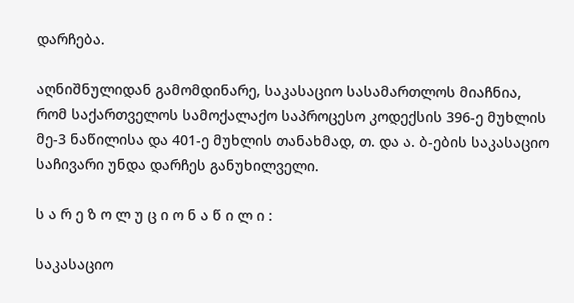დარჩება.

აღნიშნულიდან გამომდინარე, საკასაციო სასამართლოს მიაჩნია, რომ საქართველოს სამოქალაქო საპროცესო კოდექსის 396-ე მუხლის მე-3 ნაწილისა და 401-ე მუხლის თანახმად, თ. და ა. ბ-ების საკასაციო საჩივარი უნდა დარჩეს განუხილველი.

ს ა რ ე ზ ო ლ უ ც ი ო ნ ა წ ი ლ ი :

საკასაციო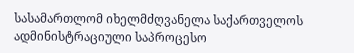სასამართლომ იხელმძღვანელა საქართველოს ადმინისტრაციული საპროცესო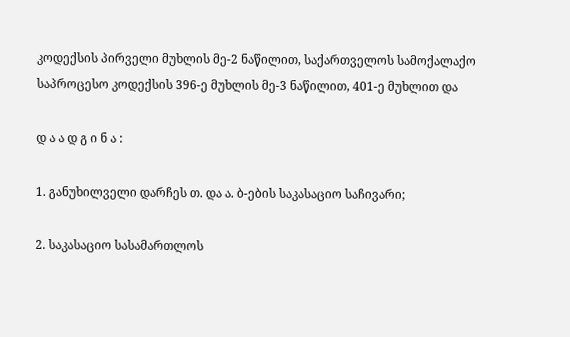კოდექსის პირველი მუხლის მე-2 ნაწილით, საქართველოს სამოქალაქო საპროცესო კოდექსის 396-ე მუხლის მე-3 ნაწილით, 401-ე მუხლით და

დ ა ა დ გ ი ნ ა :

1. განუხილველი დარჩეს თ. და ა. ბ-ების საკასაციო საჩივარი;

2. საკასაციო სასამართლოს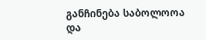განჩინება საბოლოოა და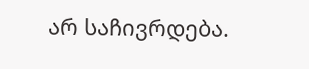არ საჩივრდება.